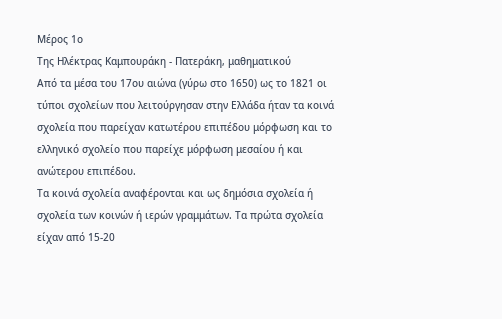Μέρος 1ο
Της Ηλέκτρας Καμπουράκη - Πατεράκη, μαθηματικού
Aπό τα μέσα του 17ου αιώνα (γύρω στο 1650) ως το 1821 οι τύποι σχολείων που λειτούργησαν στην Ελλάδα ήταν τα κοινά σχολεία που παρείχαν κατωτέρου επιπέδου μόρφωση και το ελληνικό σχολείο που παρείχε μόρφωση μεσαίου ή και ανώτερου επιπέδου.
Τα κοινά σχολεία αναφέρονται και ως δημόσια σχολεία ή σχολεία των κοινών ή ιερών γραμμάτων. Τα πρώτα σχολεία είχαν από 15-20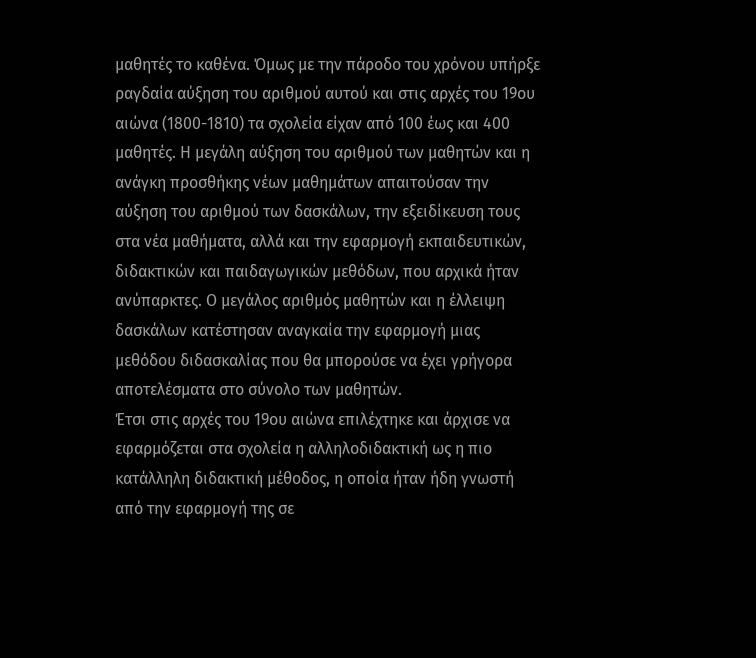μαθητές το καθένα. Όμως με την πάροδο του χρόνου υπήρξε ραγδαία αύξηση του αριθμού αυτού και στις αρχές του 19ου αιώνα (1800-1810) τα σχολεία είχαν από 100 έως και 400 μαθητές. Η μεγάλη αύξηση του αριθμού των μαθητών και η ανάγκη προσθήκης νέων μαθημάτων απαιτούσαν την αύξηση του αριθμού των δασκάλων, την εξειδίκευση τους στα νέα μαθήματα, αλλά και την εφαρμογή εκπαιδευτικών, διδακτικών και παιδαγωγικών μεθόδων, που αρχικά ήταν ανύπαρκτες. Ο μεγάλος αριθμός μαθητών και η έλλειψη δασκάλων κατέστησαν αναγκαία την εφαρμογή μιας μεθόδου διδασκαλίας που θα μπορούσε να έχει γρήγορα αποτελέσματα στο σύνολο των μαθητών.
Έτσι στις αρχές του 19ου αιώνα επιλέχτηκε και άρχισε να εφαρμόζεται στα σχολεία η αλληλοδιδακτική ως η πιο κατάλληλη διδακτική μέθοδος, η οποία ήταν ήδη γνωστή από την εφαρμογή της σε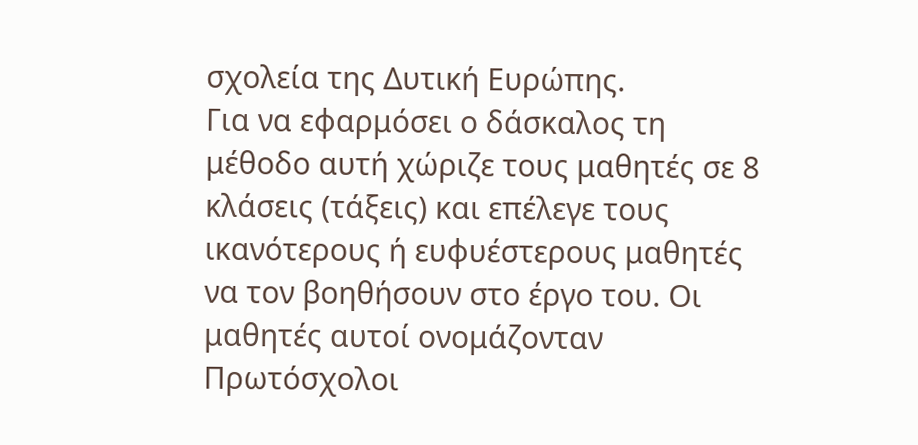σχολεία της Δυτική Ευρώπης.
Για να εφαρμόσει ο δάσκαλος τη μέθοδο αυτή χώριζε τους μαθητές σε 8 κλάσεις (τάξεις) και επέλεγε τους ικανότερους ή ευφυέστερους μαθητές να τον βοηθήσουν στο έργο του. Οι μαθητές αυτοί ονομάζονταν Πρωτόσχολοι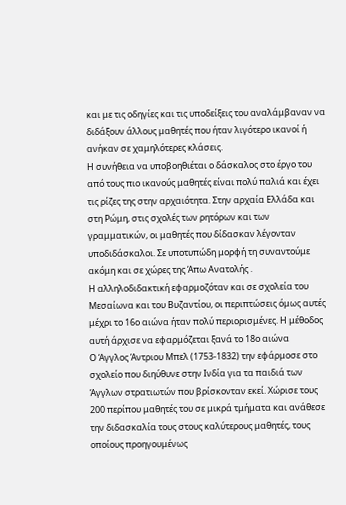και με τις οδηγίες και τις υποδείξεις του αναλάμβαναν να διδάξουν άλλους μαθητές που ήταν λιγότερο ικανοί ή ανήκαν σε χαμηλότερες κλάσεις.
Η συνήθεια να υποβοηθιέται ο δάσκαλος στο έργο του από τους πιο ικανούς μαθητές είναι πολύ παλιά και έχει τις ρίζες της στην αρχαιότητα. Στην αρχαία Ελλάδα και στη Ρώμη, στις σχολές των ρητόρων και των γραμματικών, οι μαθητές που δίδασκαν λέγονταν υποδιδάσκαλοι. Σε υποτυπώδη μορφή τη συναντούμε ακόμη και σε χώρες της Άπω Ανατολής .
Η αλληλοδιδακτική εφαρμοζόταν και σε σχολεία του Μεσαίωνα και του Βυζαντίου, οι περιπτώσεις όμως αυτές μέχρι το 16ο αιώνα ήταν πολύ περιορισμένες. Η μέθοδος αυτή άρχισε να εφαρμόζεται ξανά το 18ο αιώνα
Ο Άγγλος Άντριου Μπελ (1753-1832) την εφάρμοσε στο σχολείο που διηύθυνε στην Ινδία για τα παιδιά των Άγγλων στρατιωτών που βρίσκονταν εκεί. Χώρισε τους 200 περίπου μαθητές του σε μικρά τμήματα και ανάθεσε την διδασκαλία τους στους καλύτερους μαθητές, τους οποίους προηγουμένως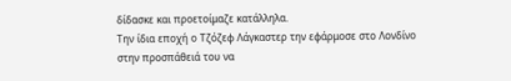δίδασκε και προετοίμαζε κατάλληλα.
Την ίδια εποχή ο Τζόζεφ Λάγκαστερ την εφάρμοσε στο Λονδίνο στην προσπάθειά του να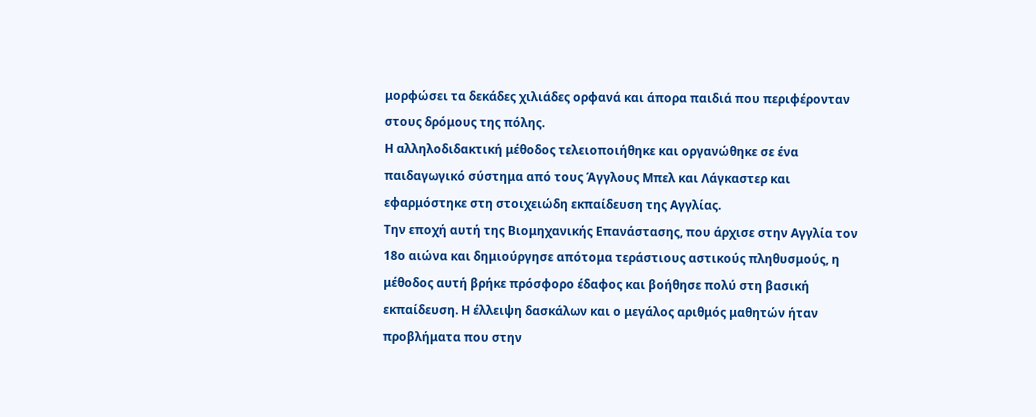μορφώσει τα δεκάδες χιλιάδες ορφανά και άπορα παιδιά που περιφέρονταν στους δρόμους της πόλης.
Η αλληλοδιδακτική μέθοδος τελειοποιήθηκε και οργανώθηκε σε ένα παιδαγωγικό σύστημα από τους Άγγλους Μπελ και Λάγκαστερ και εφαρμόστηκε στη στοιχειώδη εκπαίδευση της Αγγλίας.
Την εποχή αυτή της Βιομηχανικής Επανάστασης, που άρχισε στην Αγγλία τον 18ο αιώνα και δημιούργησε απότομα τεράστιους αστικούς πληθυσμούς, η μέθοδος αυτή βρήκε πρόσφορο έδαφος και βοήθησε πολύ στη βασική εκπαίδευση. Η έλλειψη δασκάλων και ο μεγάλος αριθμός μαθητών ήταν προβλήματα που στην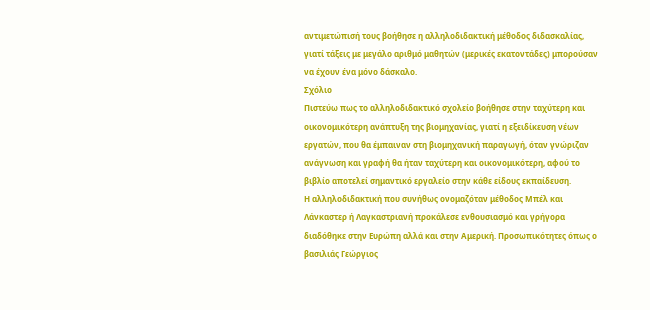αντιμετώπισή τους βοήθησε η αλληλοδιδακτική μέθοδος διδασκαλίας, γιατί τάξεις με μεγάλο αριθμό μαθητών (μερικές εκατοντάδες) μπορούσαν να έχουν ένα μόνο δάσκαλο.
Σχόλιο
Πιστεύω πως το αλληλοδιδακτικό σχολείο βοήθησε στην ταχύτερη και οικονομικότερη ανάπτυξη της βιομηχανίας, γιατί η εξειδίκευση νέων εργατών, που θα έμπαιναν στη βιομηχανική παραγωγή, όταν γνώριζαν ανάγνωση και γραφή θα ήταν ταχύτερη και οικονομικότερη, αφού το βιβλίο αποτελεί σημαντικό εργαλείο στην κάθε είδους εκπαίδευση.
Η αλληλοδιδακτική που συνήθως ονομαζόταν μέθοδος Μπέλ και Λάνκαστερ ή Λαγκαστριανή προκάλεσε ενθουσιασμό και γρήγορα διαδόθηκε στην Ευρώπη αλλά και στην Αμερική. Προσωπικότητες όπως ο βασιλιάς Γεώργιος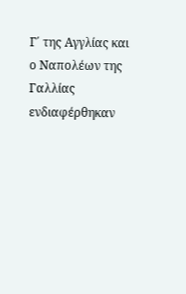Γ΄ της Αγγλίας και ο Ναπολέων της Γαλλίας ενδιαφέρθηκαν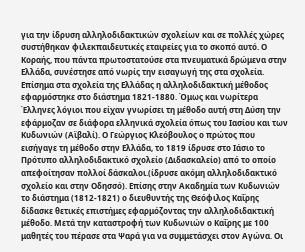για την ίδρυση αλληλοδιδακτικών σχολείων και σε πολλές χώρες συστήθηκαν φιλεκπαιδευτικές εταιρείες για το σκοπό αυτό. Ο Κοραής, που πάντα πρωτοστατούσε στα πνευματικά δρώμενα στην Ελλάδα, συνέστησε από νωρίς την εισαγωγή της στα σχολεία. Επίσημα στα σχολεία της Ελλάδας η αλληλοδιδακτική μέθοδος εφαρμόστηκε στο διάστημα 1821-1880. Όμως και νωρίτερα Έλληνες λόγιοι που είχαν γνωρίσει τη μέθοδο αυτή στη Δύση την εφάρμοζαν σε διάφορα ελληνικά σχολεία όπως του Ιασίου και των Κυδωνιών (Αϊβαλί). Ο Γεώργιος Κλεόβουλος ο πρώτος που εισήγαγε τη μέθοδο στην Ελλάδα, το 1819 ίδρυσε στο Ιάσιο το Πρότυπο αλληλοδιδακτικό σχολείο (Διδασκαλείο) από το οποίο απεφοίτησαν πολλοί δάσκαλοι.(ίδρυσε ακόμη αλληλοδιδακτικό σχολείο και στην Οδησσό). Επίσης στην Ακαδημία των Κυδωνιών το διάστημα (1812-1821) ο διευθυντής της Θεόφιλος Καΐρης δίδασκε θετικές επιστήμες εφαρμόζοντας την αλληλοδιδακτική μέθοδο. Μετά την καταστροφή των Κυδωνιών ο Καΐρης με 100 μαθητές του πέρασε στα Ψαρά για να συμμετάσχει στον Αγώνα. Οι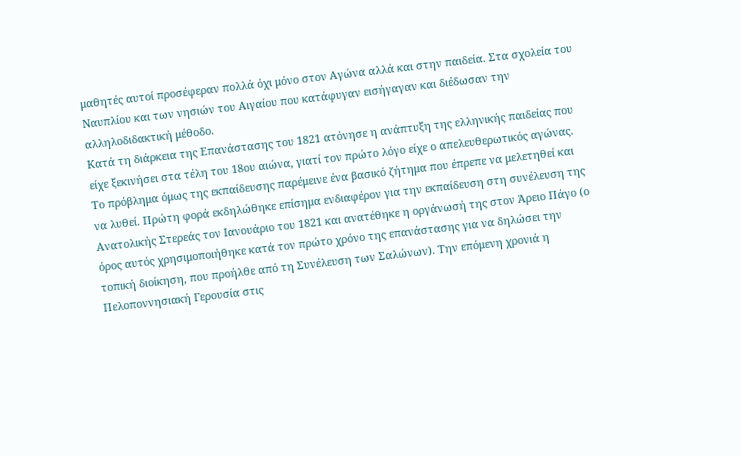μαθητές αυτοί προσέφεραν πολλά όχι μόνο στον Αγώνα αλλά και στην παιδεία. Στα σχολεία του Ναυπλίου και των νησιών του Αιγαίου που κατάφυγαν εισήγαγαν και διέδωσαν την αλληλοδιδακτική μέθοδο.
Κατά τη διάρκεια της Επανάστασης του 1821 ατόνησε η ανάπτυξη της ελληνικής παιδείας που είχε ξεκινήσει στα τέλη του 18ου αιώνα, γιατί τον πρώτο λόγο είχε ο απελευθερωτικός αγώνας. Το πρόβλημα όμως της εκπαίδευσης παρέμεινε ένα βασικό ζήτημα που έπρεπε να μελετηθεί και να λυθεί. Πρώτη φορά εκδηλώθηκε επίσημα ενδιαφέρον για την εκπαίδευση στη συνέλευση της Ανατολικής Στερεάς τον Ιανουάριο του 1821 και ανατέθηκε η οργάνωσή της στον Άρειο Πάγο (ο όρος αυτός χρησιμοποιήθηκε κατά τον πρώτο χρόνο της επανάστασης για να δηλώσει την τοπική διοίκηση, που προήλθε από τη Συνέλευση των Σαλώνων). Την επόμενη χρονιά η Πελοποννησιακή Γερουσία στις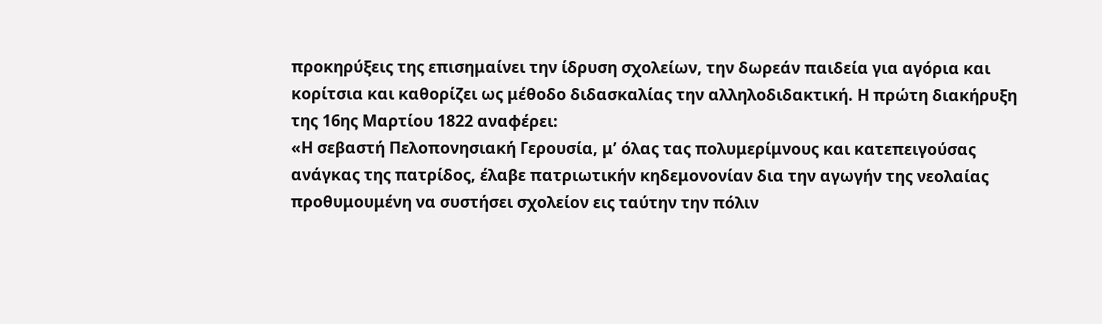προκηρύξεις της επισημαίνει την ίδρυση σχολείων, την δωρεάν παιδεία για αγόρια και κορίτσια και καθορίζει ως μέθοδο διδασκαλίας την αλληλοδιδακτική. Η πρώτη διακήρυξη της 16ης Μαρτίου 1822 αναφέρει:
«Η σεβαστή Πελοπονησιακή Γερουσία, μʼ όλας τας πολυμερίμνους και κατεπειγούσας ανάγκας της πατρίδος, έλαβε πατριωτικήν κηδεμονονίαν δια την αγωγήν της νεολαίας προθυμουμένη να συστήσει σχολείον εις ταύτην την πόλιν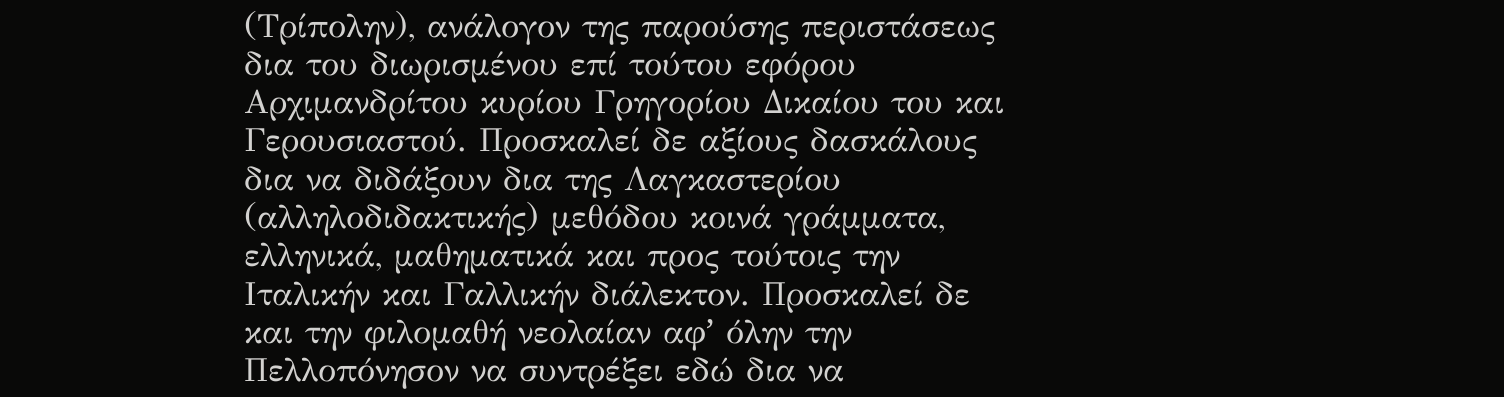(Τρίπολην), ανάλογον της παρούσης περιστάσεως δια του διωρισμένου επί τούτου εφόρου Αρχιμανδρίτου κυρίου Γρηγορίου Δικαίου του και Γερουσιαστού. Προσκαλεί δε αξίους δασκάλους δια να διδάξουν δια της Λαγκαστερίου (αλληλοδιδακτικής) μεθόδου κοινά γράμματα, ελληνικά, μαθηματικά και προς τούτοις την Ιταλικήν και Γαλλικήν διάλεκτον. Προσκαλεί δε και την φιλομαθή νεολαίαν αφʼ όλην την Πελλοπόνησον να συντρέξει εδώ δια να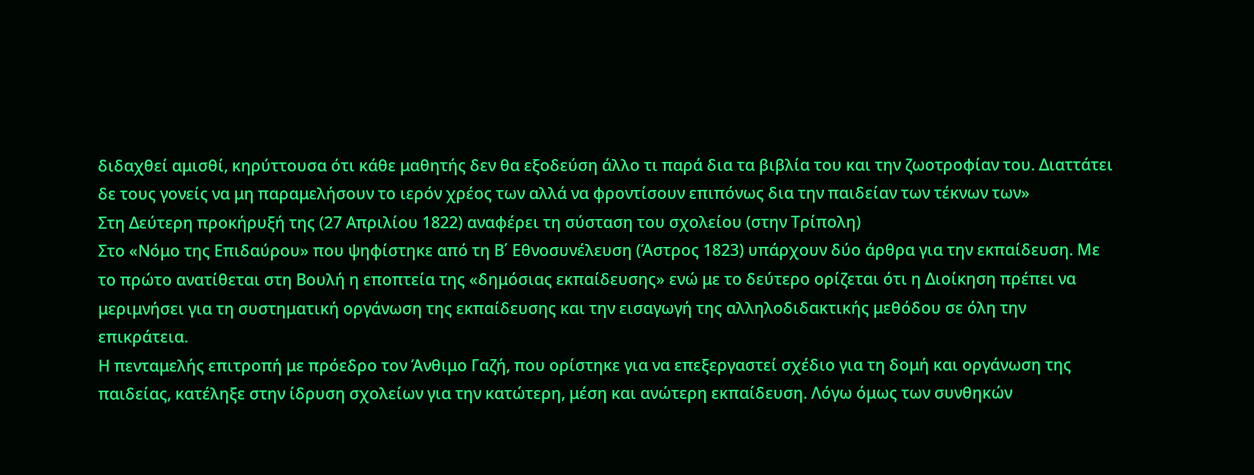διδαχθεί αμισθί, κηρύττουσα ότι κάθε μαθητής δεν θα εξοδεύση άλλο τι παρά δια τα βιβλία του και την ζωοτροφίαν του. Διαττάτει δε τους γονείς να μη παραμελήσουν το ιερόν χρέος των αλλά να φροντίσουν επιπόνως δια την παιδείαν των τέκνων των»
Στη Δεύτερη προκήρυξή της (27 Απριλίου 1822) αναφέρει τη σύσταση του σχολείου (στην Τρίπολη)
Στο «Νόμο της Επιδαύρου» που ψηφίστηκε από τη Β΄ Εθνοσυνέλευση (Άστρος 1823) υπάρχουν δύο άρθρα για την εκπαίδευση. Με το πρώτο ανατίθεται στη Βουλή η εποπτεία της «δημόσιας εκπαίδευσης» ενώ με το δεύτερο ορίζεται ότι η Διοίκηση πρέπει να μεριμνήσει για τη συστηματική οργάνωση της εκπαίδευσης και την εισαγωγή της αλληλοδιδακτικής μεθόδου σε όλη την επικράτεια.
Η πενταμελής επιτροπή με πρόεδρο τον Άνθιμο Γαζή, που ορίστηκε για να επεξεργαστεί σχέδιο για τη δομή και οργάνωση της παιδείας, κατέληξε στην ίδρυση σχολείων για την κατώτερη, μέση και ανώτερη εκπαίδευση. Λόγω όμως των συνθηκών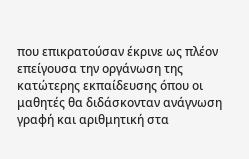που επικρατούσαν έκρινε ως πλέον επείγουσα την οργάνωση της κατώτερης εκπαίδευσης όπου οι μαθητές θα διδάσκονταν ανάγνωση γραφή και αριθμητική στα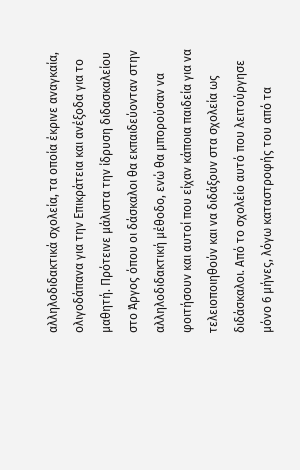αλληλοδιδακτικά σχολεία, τα οποία έκρινε αναγκαία, ολιγοδάπανα για την Επικράτεια και ανέξοδα για το μαθητή. Πρότεινε μάλιστα την ίδρυση διδασκαλείου στο Άργος όπου οι δάσκαλοι θα εκπαιδεύονταν στην αλληλοδιδακτική μέθοδο, ενώ θα μπορούσαν να φοιτήσουν και αυτοί που είχαν κάποια παιδεία για να τελειοποιηθούν και να διδάξουν στα σχολεία ως διδάσκαλοι. Από το σχολείο αυτό που λειτούργησε μόνο 6 μήνες, λόγω καταστροφής του από τα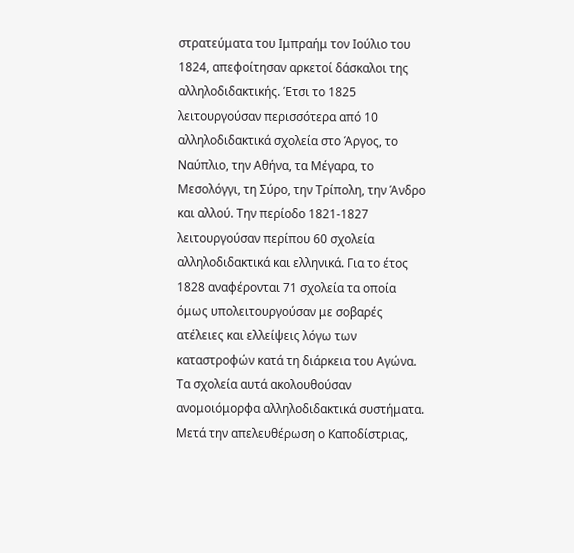στρατεύματα του Ιμπραήμ τον Ιούλιο του 1824, απεφοίτησαν αρκετοί δάσκαλοι της αλληλοδιδακτικής. Έτσι το 1825 λειτουργούσαν περισσότερα από 10 αλληλοδιδακτικά σχολεία στο Άργος, το Ναύπλιο, την Αθήνα, τα Μέγαρα, το Μεσολόγγι, τη Σύρο, την Τρίπολη, την Άνδρο και αλλού. Την περίοδο 1821-1827 λειτουργούσαν περίπου 60 σχολεία αλληλοδιδακτικά και ελληνικά. Για το έτος 1828 αναφέρονται 71 σχολεία τα οποία όμως υπολειτουργούσαν με σοβαρές ατέλειες και ελλείψεις λόγω των καταστροφών κατά τη διάρκεια του Αγώνα. Τα σχολεία αυτά ακολουθούσαν ανομοιόμορφα αλληλοδιδακτικά συστήματα.
Μετά την απελευθέρωση ο Καποδίστριας,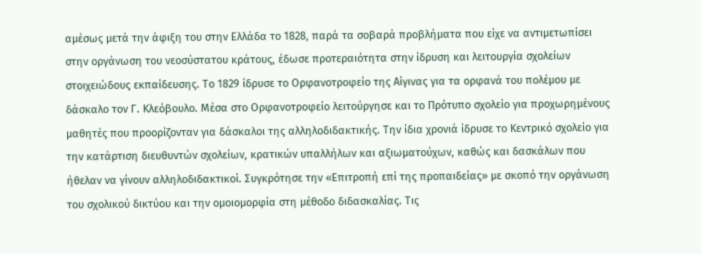αμέσως μετά την άφιξη του στην Ελλάδα το 1828, παρά τα σοβαρά προβλήματα που είχε να αντιμετωπίσει στην οργάνωση του νεοσύστατου κράτους, έδωσε προτεραιότητα στην ίδρυση και λειτουργία σχολείων στοιχειώδους εκπαίδευσης. Το 1829 ίδρυσε το Ορφανοτροφείο της Αίγινας για τα ορφανά του πολέμου με δάσκαλο τον Γ. Κλεόβουλο. Μέσα στο Ορφανοτροφείο λειτούργησε και το Πρότυπο σχολείο για προχωρημένους μαθητές που προορίζονταν για δάσκαλοι της αλληλοδιδακτικής. Την ίδια χρονιά ίδρυσε το Κεντρικό σχολείο για την κατάρτιση διευθυντών σχολείων, κρατικών υπαλλήλων και αξιωματούχων, καθώς και δασκάλων που ήθελαν να γίνουν αλληλοδιδακτικοί. Συγκρότησε την «Επιτροπή επί της προπαιδείας» με σκοπό την οργάνωση του σχολικού δικτύου και την ομοιομορφία στη μέθοδο διδασκαλίας. Τις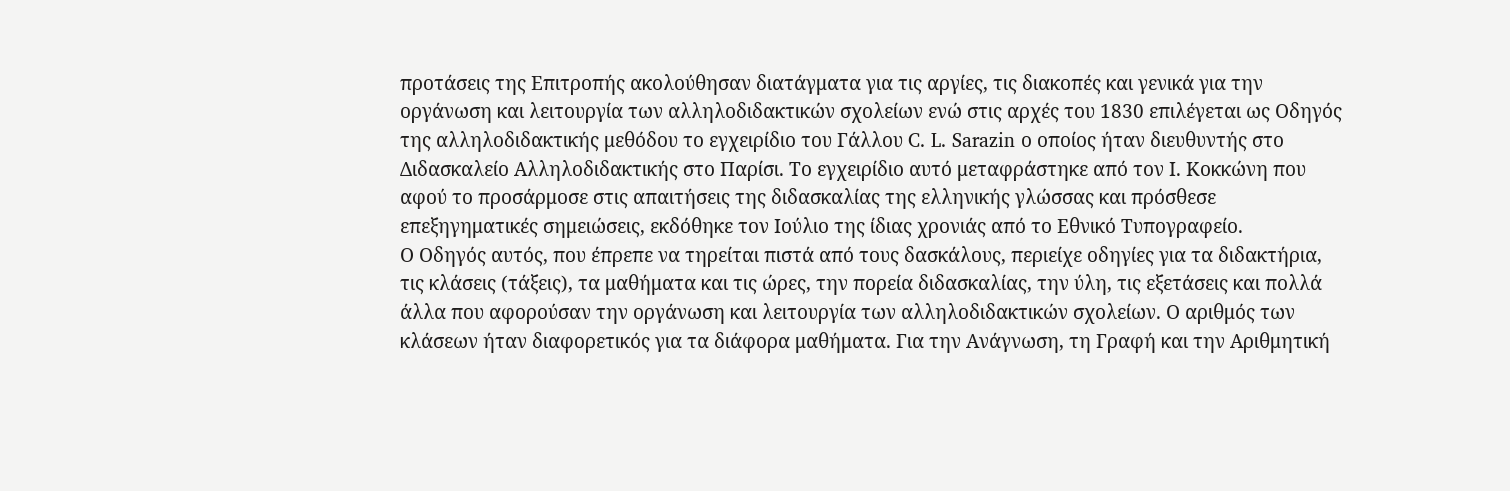προτάσεις της Επιτροπής ακολούθησαν διατάγματα για τις αργίες, τις διακοπές και γενικά για την οργάνωση και λειτουργία των αλληλοδιδακτικών σχολείων ενώ στις αρχές του 1830 επιλέγεται ως Οδηγός της αλληλοδιδακτικής μεθόδου το εγχειρίδιο του Γάλλου C. L. Sarazin ο οποίος ήταν διευθυντής στο Διδασκαλείο Αλληλοδιδακτικής στο Παρίσι. Το εγχειρίδιο αυτό μεταφράστηκε από τον Ι. Κοκκώνη που αφού το προσάρμοσε στις απαιτήσεις της διδασκαλίας της ελληνικής γλώσσας και πρόσθεσε επεξηγηματικές σημειώσεις, εκδόθηκε τον Ιούλιο της ίδιας χρονιάς από το Εθνικό Τυπογραφείο.
Ο Οδηγός αυτός, που έπρεπε να τηρείται πιστά από τους δασκάλους, περιείχε οδηγίες για τα διδακτήρια, τις κλάσεις (τάξεις), τα μαθήματα και τις ώρες, την πορεία διδασκαλίας, την ύλη, τις εξετάσεις και πολλά άλλα που αφορούσαν την οργάνωση και λειτουργία των αλληλοδιδακτικών σχολείων. Ο αριθμός των κλάσεων ήταν διαφορετικός για τα διάφορα μαθήματα. Για την Ανάγνωση, τη Γραφή και την Αριθμητική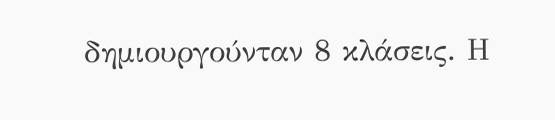δημιουργούνταν 8 κλάσεις. Η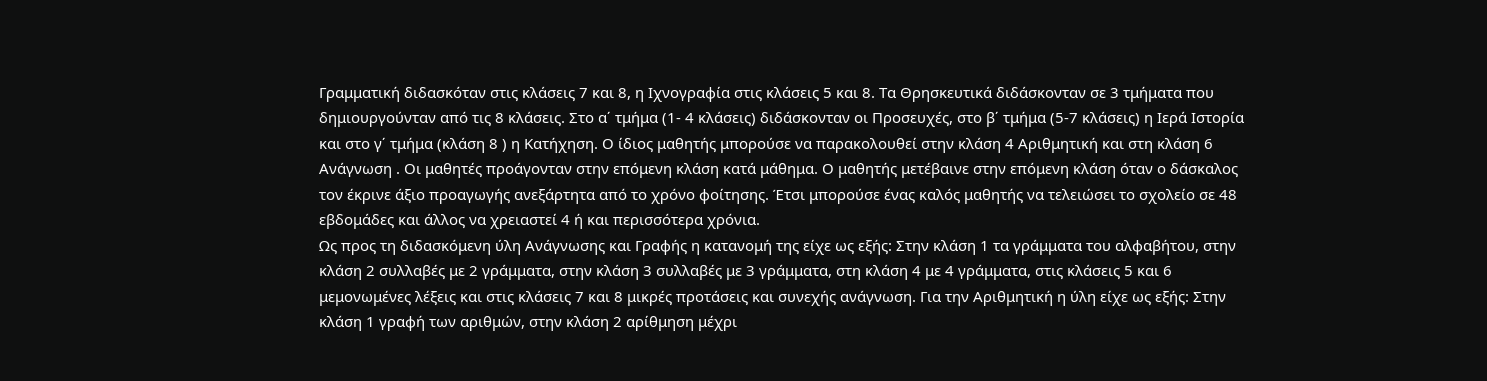Γραμματική διδασκόταν στις κλάσεις 7 και 8, η Ιχνογραφία στις κλάσεις 5 και 8. Τα Θρησκευτικά διδάσκονταν σε 3 τμήματα που δημιουργούνταν από τις 8 κλάσεις. Στο α΄ τμήμα (1- 4 κλάσεις) διδάσκονταν οι Προσευχές, στο β΄ τμήμα (5-7 κλάσεις) η Iερά Ιστορία και στο γ΄ τμήμα (κλάση 8 ) η Κατήχηση. Ο ίδιος μαθητής μπορούσε να παρακολουθεί στην κλάση 4 Αριθμητική και στη κλάση 6 Ανάγνωση . Οι μαθητές προάγονταν στην επόμενη κλάση κατά μάθημα. Ο μαθητής μετέβαινε στην επόμενη κλάση όταν ο δάσκαλος τον έκρινε άξιο προαγωγής ανεξάρτητα από το χρόνο φοίτησης. Έτσι μπορούσε ένας καλός μαθητής να τελειώσει το σχολείο σε 48 εβδομάδες και άλλος να χρειαστεί 4 ή και περισσότερα χρόνια.
Ως προς τη διδασκόμενη ύλη Ανάγνωσης και Γραφής η κατανομή της είχε ως εξής: Στην κλάση 1 τα γράμματα του αλφαβήτου, στην κλάση 2 συλλαβές με 2 γράμματα, στην κλάση 3 συλλαβές με 3 γράμματα, στη κλάση 4 με 4 γράμματα, στις κλάσεις 5 και 6 μεμονωμένες λέξεις και στις κλάσεις 7 και 8 μικρές προτάσεις και συνεχής ανάγνωση. Για την Αριθμητική η ύλη είχε ως εξής: Στην κλάση 1 γραφή των αριθμών, στην κλάση 2 αρίθμηση μέχρι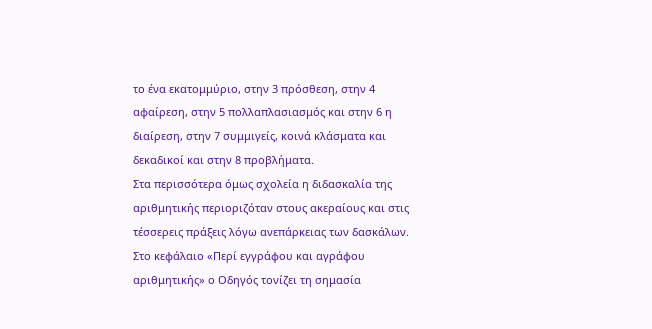το ένα εκατομμύριο, στην 3 πρόσθεση, στην 4 αφαίρεση, στην 5 πολλαπλασιασμός και στην 6 η διαίρεση, στην 7 συμμιγείς, κοινά κλάσματα και δεκαδικοί και στην 8 προβλήματα.
Στα περισσότερα όμως σχολεία η διδασκαλία της αριθμητικής περιοριζόταν στους ακεραίους και στις τέσσερεις πράξεις λόγω ανεπάρκειας των δασκάλων. Στο κεφάλαιο «Περί εγγράφου και αγράφου αριθμητικής» ο Oδηγός τονίζει τη σημασία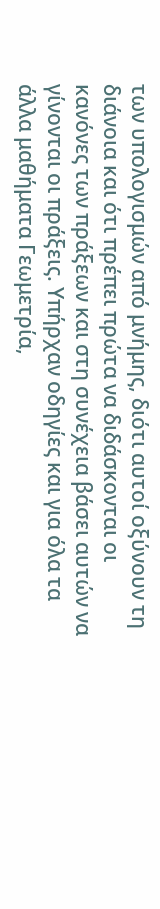των υπολογισμών από μνήμης, διότι αυτοί οξύνουν τη διάνοια και ότι πρέπει πρώτα να διδάσκονται οι κανόνες των πράξεων και στη συνέχεια βάσει αυτών να γίνονται οι πράξεις. Υπήρχαν οδηγίες και για όλα τα άλλα μαθήματα Γεωμετρία,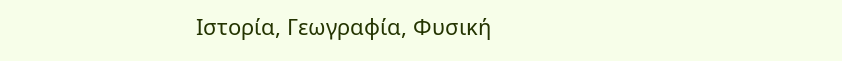Ιστορία, Γεωγραφία, Φυσική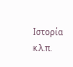Ιστορία κ.λ.π.